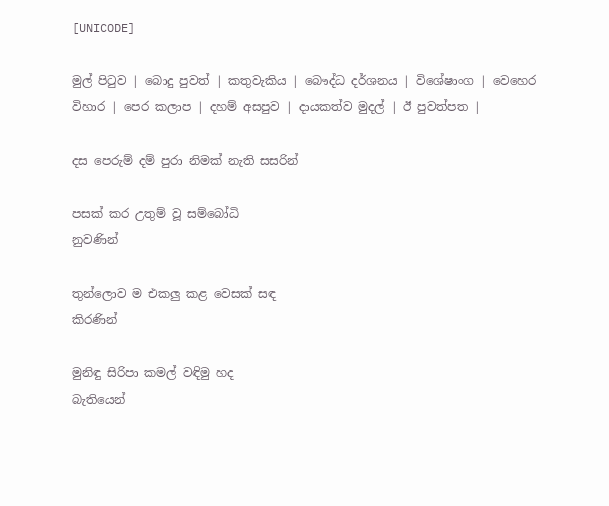[UNICODE]

මුල් පිටුව | බොදු පුවත් | කතුවැකිය | බෞද්ධ දර්ශනය | විශේෂාංග | වෙහෙර විහාර | පෙර කලාප | දහම් අසපුව | දායකත්ව මුදල් | ඊ පුවත්පත |

දස පෙරුම් දම් පුරා නිමක් නැති සසරින්

පසක් කර උතුම් වූ සම්බෝධි
නුවණින්

තුන්ලොව ම එකලු කළ වෙසක් සඳ
කිරණින්

මුනිඳු සිරිපා කමල් වඳිමු හද
බැතියෙන්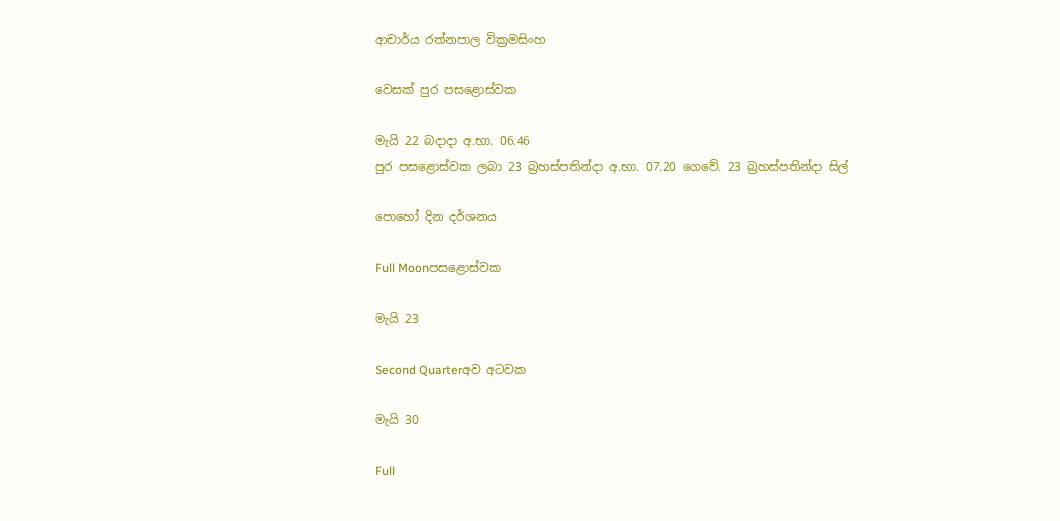ආචාර්ය රත්නපාල වික්‍රමසිංහ

වෙසක් පුර පසළොස්වක

මැයි 22 බදාදා අ.භා. 06.46
පුර පසළොස්වක ලබා 23 බ්‍රහස්පතින්දා අ.භා. 07.20 ගෙවේ. 23 බ්‍රහස්පතින්දා සිල්

පොහෝ දින දර්ශනය

Full Moonපසළොස්වක

මැයි 23

Second Quarterඅව අටවක

මැයි 30

Full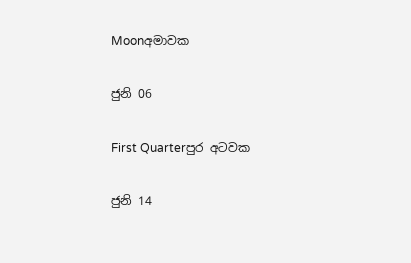Moonඅමාවක

ජුනි 06

First Quarterපුර අටවක

ජුනි 14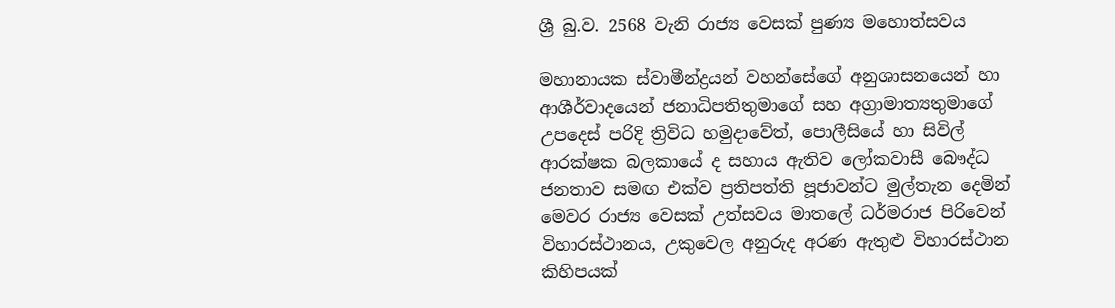ශ්‍රී බු.ව. 2568 වැනි රාජ්‍ය වෙසක් පුණ්‍ය මහොත්සවය

මහානායක ස්වාමීන්ද්‍රයන් වහන්සේගේ අනුශාසනයෙන් හා ආශීර්වාදයෙන් ජනාධිපතිතුමාගේ සහ අග්‍රාමාත්‍යතුමාගේ උපදෙස් පරිදි ත්‍රිවිධ හමුදාවේත්, පොලීසියේ හා සිවිල් ආරක්ෂක බලකායේ ද සහාය ඇතිව ලෝකවාසී බෞද්ධ ජනතාව සමඟ එක්ව ප්‍රතිපත්ති පූජාවන්ට මුල්තැන දෙමින් මෙවර රාජ්‍ය වෙසක් උත්සවය මාතලේ ධර්මරාජ පිරිවෙන් විහාරස්ථානය, උකුවෙල අනුරුද අරණ ඇතුළු විහාරස්ථාන කිහිපයක්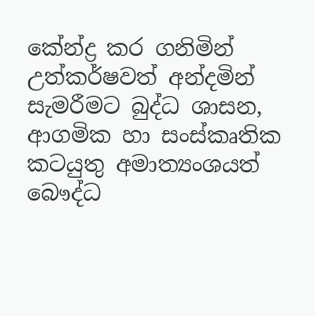කේන්ද්‍ර කර ගනිමින් උත්කර්ෂවත් අන්දමින් සැමරීමට බුද්ධ ශාසන, ආගමික හා සංස්කෘතික කටයුතු අමාත්‍යංශයත් බෞද්ධ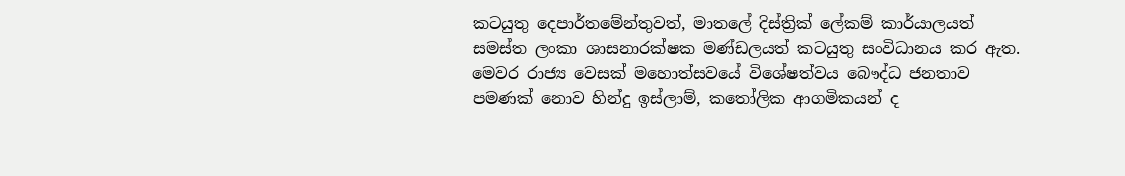කටයුතු දෙපාර්තමේන්තුවත්, මාතලේ දිස්ත්‍රික් ලේකම් කාර්යාලයත් සමස්ත ලංකා ශාසනාරක්ෂක මණ්ඩලයත් කටයුතු සංවිධානය කර ඇත. මෙවර රාජ්‍ය වෙසක් මහොත්සවයේ විශේෂත්වය බෞද්ධ ජනතාව පමණක් නොව හින්දු ඉස්ලාම්, කතෝලික ආගමිකයන් ද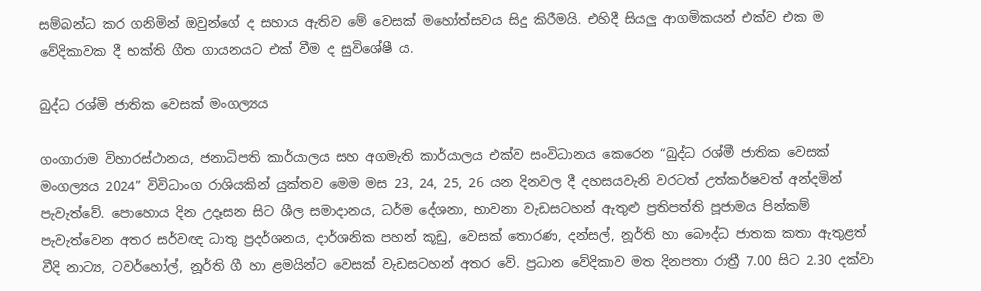සම්බන්ධ කර ගනිමින් ඔවුන්ගේ ද සහාය ඇතිව මේ වෙසක් මහෝත්සවය සිදු කිරීමයි. එහිදී සියලු ආගමිකයන් එක්ව එක ම වේදිකාවක දී භක්ති ගීත ගායනයට එක් වීම ද සුවිශේෂී ය.

බුද්ධ රශ්මි ජාතික වෙසක් මංගල්‍යය

ගංගාරාම විහාරස්ථානය, ජනාධිපති කාර්යාලය සහ අගමැති කාර්යාලය එක්ව සංවිධානය කෙරෙන “බුද්ධ රශ්මී ජාතික වෙසක් මංගල්‍යය 2024” විවිධාංග රාශියකින් යුක්තව මෙම මස 23, 24, 25, 26 යන දිනවල දී දහසයවැනි වරටත් උත්කර්ෂවත් අන්දමින් පැවැත්වේ. පොහොය දින උදෑසන සිට ශීල සමාදානය, ධර්ම දේශනා, භාවනා වැඩසටහන් ඇතුළු ප්‍රතිපත්ති පූජාමය පින්කම් පැවැත්වෙන අතර සර්වඥ ධාතු ප්‍රදර්ශනය, දාර්ශනික පහන් කූඩු, වෙසක් තොරණ, දන්සල්, නූර්ති හා බෞද්ධ ජාතක කතා ඇතුළත් වීදි නාට්‍ය, ටවර්හෝල්, නූර්ති ගී හා ළමයින්ට වෙසක් වැඩසටහන් අතර වේ. ප්‍රධාන වේදිකාව මත දිනපතා රාත්‍රී 7.00 සිට 2.30 දක්වා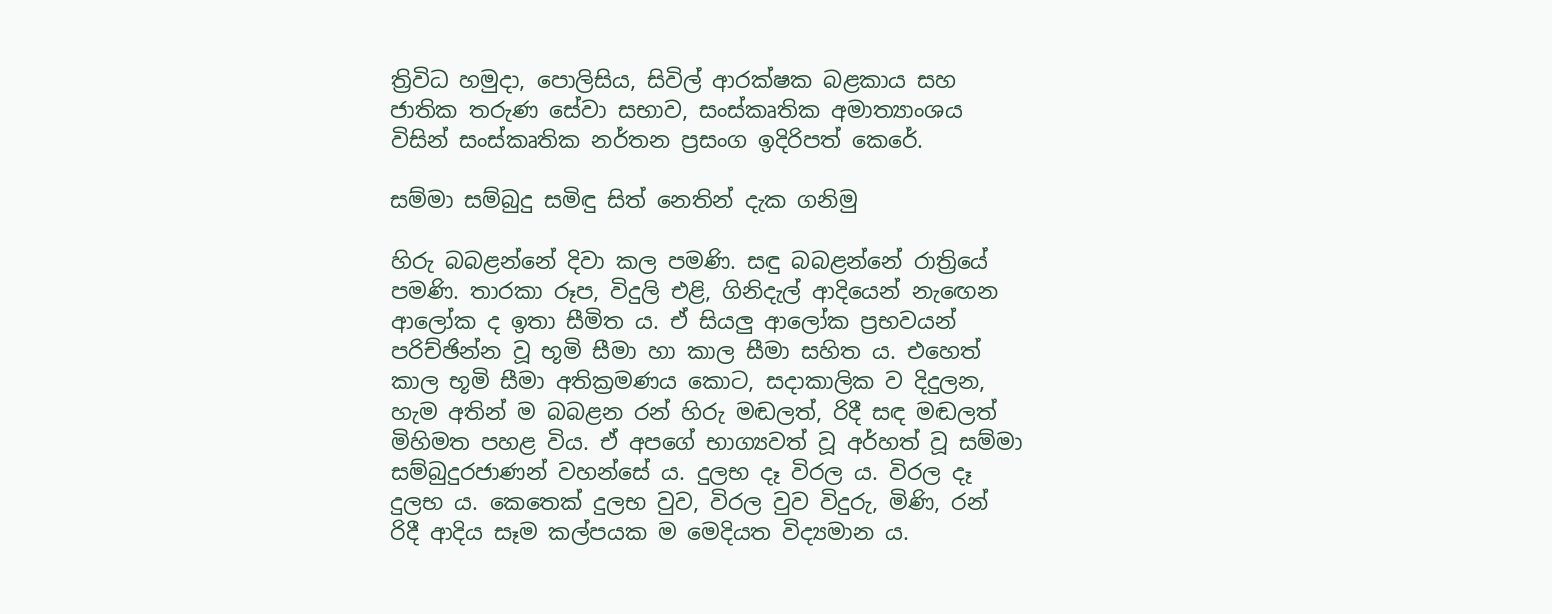ත්‍රිවිධ හමුදා, පොලිසිය, සිවිල් ආරක්ෂක බළකාය සහ ජාතික තරුණ සේවා සභාව, සංස්කෘතික අමාත්‍යාංශය විසින් සංස්කෘතික නර්තන ප්‍රසංග ඉදිරිපත් කෙරේ.

සම්මා සම්බුදු සමිඳු සිත් නෙතින් දැක ගනිමු

හිරු බබළන්නේ දිවා කල පමණි. සඳු බබළන්නේ රාත්‍රියේ පමණි. තාරකා රූප, විදුලි එළි, ගිනිදැල් ආදියෙන් නැඟෙන ආලෝක ද ඉතා සීමිත ය. ඒ සියලු ආලෝක ප්‍රභවයන් පරිච්ඡින්න වූ භූමි සීමා හා කාල සීමා සහිත ය. එහෙත් කාල භූමි සීමා අතික්‍රමණය කොට, සදාකාලික ව දිදුලන, හැම අතින් ම බබළන රන් හිරු මඬලත්, රිදී සඳ මඬලත් මිහිමත පහළ විය. ඒ අපගේ භාග්‍යවත් වූ අර්හත් වූ සම්මා සම්බුදුරජාණන් වහන්සේ ය. දුලභ දෑ විරල ය. විරල දෑ දුලභ ය. කෙතෙක් දුලභ වුව, විරල වුව විදුරු, මිණි, රන් රිදී ආදිය සෑම කල්පයක ම මෙදියත විද්‍යමාන ය.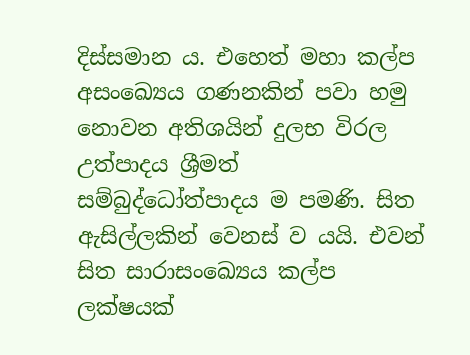දිස්සමාන ය. එහෙත් මහා කල්ප අසංඛ්‍යෙය ගණනකින් පවා හමු නොවන අතිශයින් දුලභ විරල උත්පාදය ශ්‍රීමත් සම්බුද්ධෝත්පාදය ම පමණි. සිත ඇසිල්ලකින් වෙනස් ව යයි. එවන් සිත සාරාසංඛ්‍යෙය කල්ප ලක්ෂයක්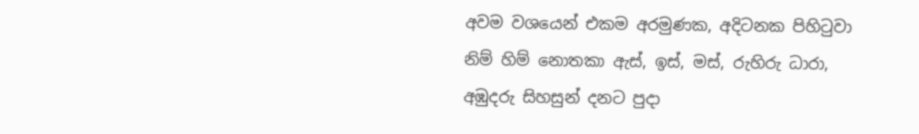අවම වශයෙන් එකම අරමුණක, අදිටනක පිහිටුවා නිම් හිම් නොතකා ඇස්, ඉස්, මස්, රුහිරු ධාරා, අඹුදරු සිහසුන් දනට පුදා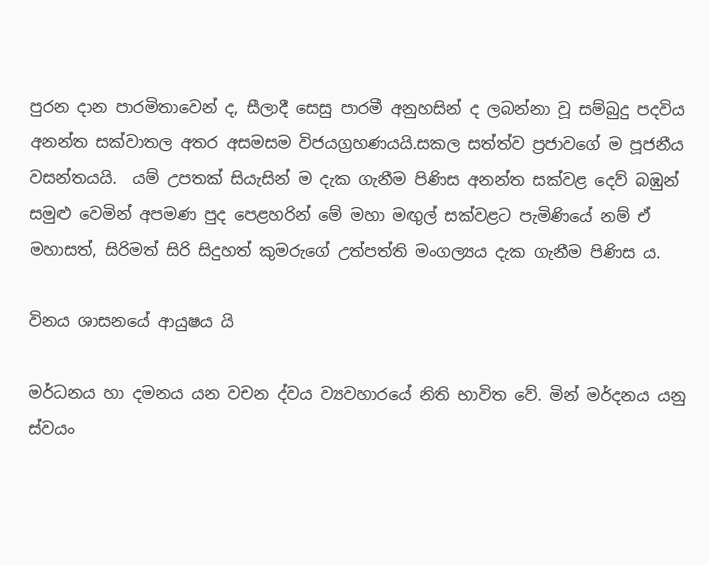පුරන දාන පාරමිතාවෙන් ද, සීලාදී සෙසු පාරමී අනුහසින් ද ලබන්නා වූ සම්බුදු පදවිය අනන්ත සක්වාතල අතර අසමසම විජයග්‍රහණයයි.සකල සත්ත්ව ප්‍රජාවගේ ම පූජනීය වසන්තයයි.  යම් උපතක් සියැසින් ම දැක ගැනීම පිණිස අනන්ත සක්වළ දෙව් බඹුන් සමුළු වෙමින් අපමණ පුද පෙළහරින් මේ මහා මඟුල් සක්වළට පැමිණියේ නම් ඒ මහාසත්, සිරිමත් සිරි සිදුහත් කුමරුගේ උත්පත්ති මංගල්‍යය දැක ගැනීම පිණිස ය.

විනය ශාසනයේ ආයුෂය යි

මර්ධනය හා දමනය යන වචන ද්වය ව්‍යවහාරයේ නිති භාවිත වේ. මින් මර්දනය යනු ස්වයං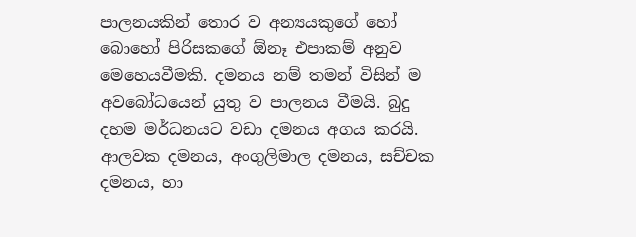පාලනයකින් තොර ව අන්‍යයකුගේ හෝ බොහෝ පිරිසකගේ ඕනෑ එපාකම් අනුව මෙහෙයවීමකි. දමනය නම් තමන් විසින් ම අවබෝධයෙන් යුතු ව පාලනය වීමයි. බුදු දහම මර්ධනයට වඩා දමනය අගය කරයි. ආලවක දමනය, අංගුලිමාල දමනය, සච්චක දමනය, හා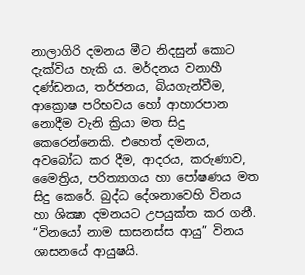නාලාගිරි දමනය මීට නිදසුන් කොට දැක්විය හැකි ය. මර්දනය වනාහී දණ්ඩනය, තර්ජනය, බියගැන්වීම, ආක්‍රොෂ පරිභවය හෝ ආහාරපාන නොදීම වැනි ක්‍රියා මත සිදු කෙරෙන්නෙකි. එහෙත් දමනය, අවබෝධ කර දීම, ආදරය, කරුණාව, මෛත්‍රිය, පරිත්‍යාගය හා පෝෂණය මත සිදු කෙරේ. බුද්ධ දේශනාවෙහි විනය හා ශික්‍ෂා දමනයට උපයුක්ත කර ගනී. “විනයෝ නාම සාසනස්ස ආයු” විනය ශාසනයේ ආයුෂයි.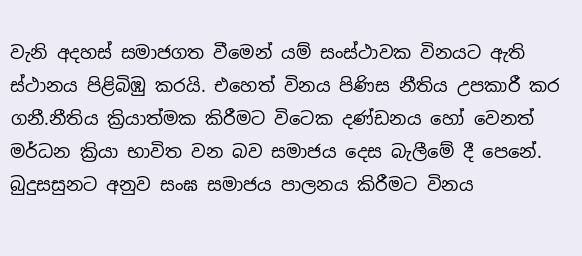වැනි අදහස් සමාජගත වීමෙන් යම් සංස්ථාවක විනයට ඇති ස්ථානය පිළිබිඹු කරයි. එහෙත් විනය පිණිස නීතිය උපකාරී කර ගනී.නීතිය ක්‍රියාත්මක කිරීමට විටෙක දණ්ඩනය හෝ වෙනත් මර්ධන ක්‍රියා භාවිත වන බව සමාජය දෙස බැලීමේ දී පෙනේ. බුදුසසුනට අනුව සංඝ සමාජය පාලනය කිරීමට විනය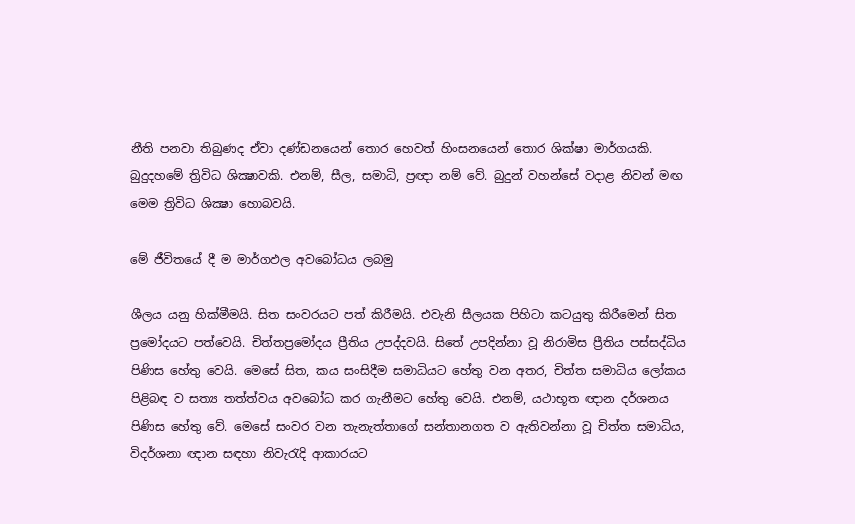නීති පනවා තිබුණද ඒවා දණ්ඩනයෙන් තොර හෙවත් හිංසනයෙන් තොර ශික්ෂා මාර්ගයකි. බුදුදහමේ ත්‍රිවිධ ශික්‍ෂාවකි. එනම්, සීල, සමාධි, ප්‍රඥා නම් වේ. බුදුන් වහන්සේ වදාළ නිවන් මඟ මෙම ත්‍රිවිධ ශික්‍ෂා හොබවයි.

මේ ජීවිතයේ දී ම මාර්ගඵල අවබෝධය ලබමු

ශීලය යනු හික්මීමයි. සිත සංවරයට පත් කිරීමයි. එවැනි සීලයක පිහිටා කටයුතු කිරීමෙන් සිත ප්‍රමෝදයට පත්වෙයි. චිත්තප්‍රමෝදය ප්‍රීතිය උපද්දවයි. සිතේ උපදින්නා වූ නිරාමිස ප්‍රීතිය පස්සද්ධිය පිණිස හේතු වෙයි. මෙසේ සිත, කය සංසිදීම සමාධියට හේතු වන අතර, චිත්ත සමාධිය ලෝකය පිළිබඳ ව සත්‍ය තත්ත්වය අවබෝධ කර ගැනීමට හේතු වෙයි. එනම්, යථාභූත ඥාන දර්ශනය පිණිස හේතු වේ. මෙසේ සංවර වන තැනැත්තාගේ සන්තානගත ව ඇතිවන්නා වූ චිත්ත සමාධිය, විදර්ශනා ඥාන සඳහා නිවැරැදි ආකාරයට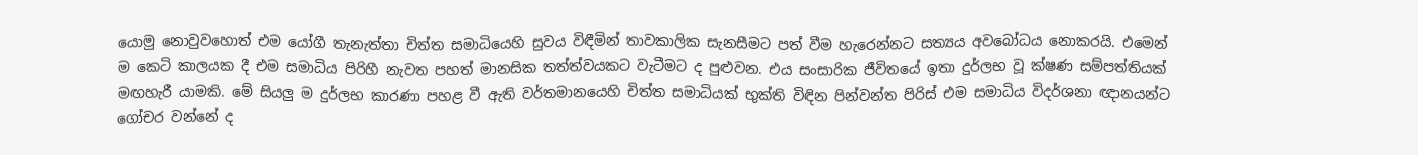යොමු නොවුවහොත් එම යෝගී තැනැත්තා චිත්ත සමාධියෙහි සුවය විඳීමින් තාවකාලික සැනසීමට පත් වීම හැරෙන්නට සත්‍යය අවබෝධය නොකරයි. එමෙන් ම කෙටි කාලයක දී එම සමාධිය පිරිහී නැවත පහත් මානසික තත්ත්වයකට වැටීමට ද පුළුවන. එය සංසාරික ජීවිතයේ ඉතා දුර්ලභ වූ ක්ෂණ සම්පත්තියක් මඟහැරී යාමකි. මේ සියලු ම දුර්ලභ කාරණා පහළ වී ඇති වර්තමානයෙහි චිත්ත සමාධියක් භුක්ති විඳින පින්වන්ත පිරිස් එම සමාධිය විදර්ශනා ඥානයන්ට ගෝචර වන්නේ ද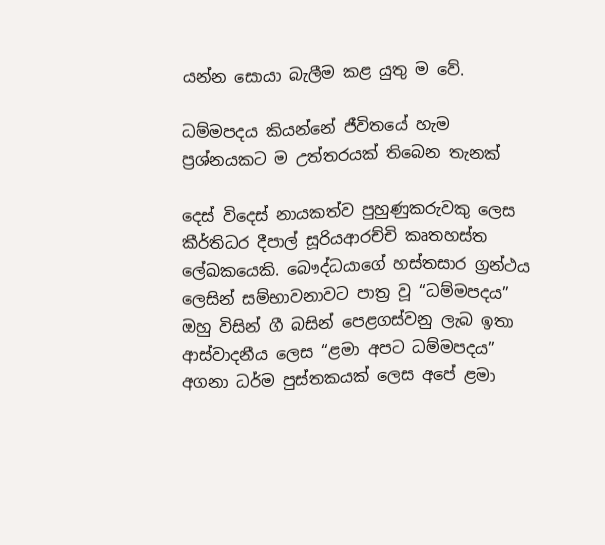යන්න සොයා බැලීම කළ යුතු ම වේ.

ධම්මපදය කියන්නේ ජීවිතයේ හැම ප්‍රශ්නයකට ම උත්තරයක් තිබෙන තැනක්

දෙස් විදෙස් නායකත්ව පුහුණුකරුවකු ලෙස කීර්තිධර දීපාල් සූරියආරච්චි කෘතහස්ත ලේඛකයෙකි. බෞද්ධයාගේ හස්තසාර ග්‍රන්ථය ලෙසින් සම්භාවනාවට පාත්‍ර වූ “ධම්මපදය” ඔහු විසින් ගී බසින් පෙළගස්වනු ලැබ ඉතා ආස්වාදනීය ලෙස “ළමා අපට ධම්මපදය” අගනා ධර්ම පුස්තකයක් ලෙස අපේ ළමා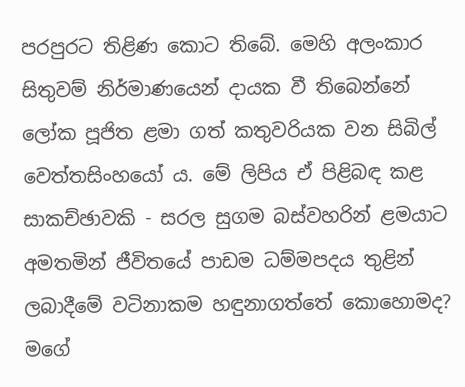පරපුරට තිළිණ කොට තිබේ. මෙහි අලංකාර සිතුවම් නිර්මාණයෙන් දායක වී තිබෙන්නේ ලෝක පූජිත ළමා ගත් කතුවරියක වන සිබිල් වෙත්තසිංහයෝ ය. මේ ලිපිය ඒ පිළිබඳ කළ සාකච්ඡාවකි - සරල සුගම බස්වහරින් ළමයාට අමතමින් ජීවිතයේ පාඩම ධම්මපදය තුළින් ලබාදීමේ වටිනාකම හඳුනාගත්තේ කොහොමද? මගේ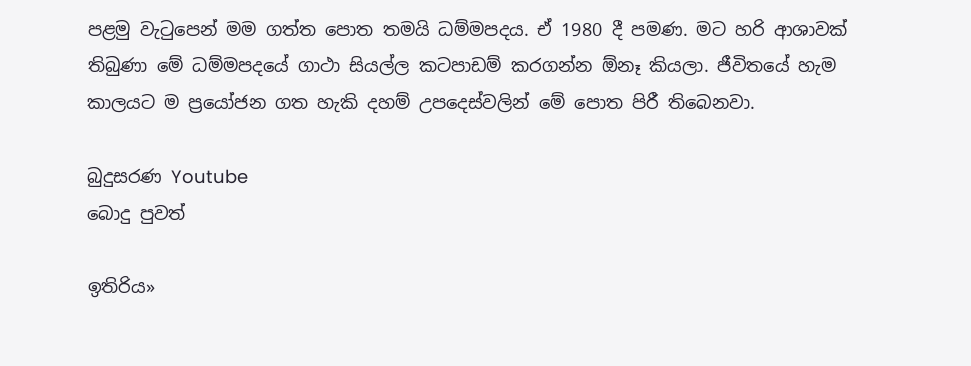පළමු වැටුපෙන් මම ගත්ත පොත තමයි ධම්මපදය. ඒ 1980 දී පමණ. මට හරි ආශාවක් තිබුණා මේ ධම්මපදයේ ගාථා සියල්ල කටපාඩම් කරගන්න ඕනෑ කියලා. ජීවිතයේ හැම කාලයට ම ප්‍රයෝජන ගත හැකි දහම් උපදෙස්වලින් මේ පොත පිරී තිබෙනවා.

බුදුසරණ Youtube
බොදු පුවත්

ඉතිරිය»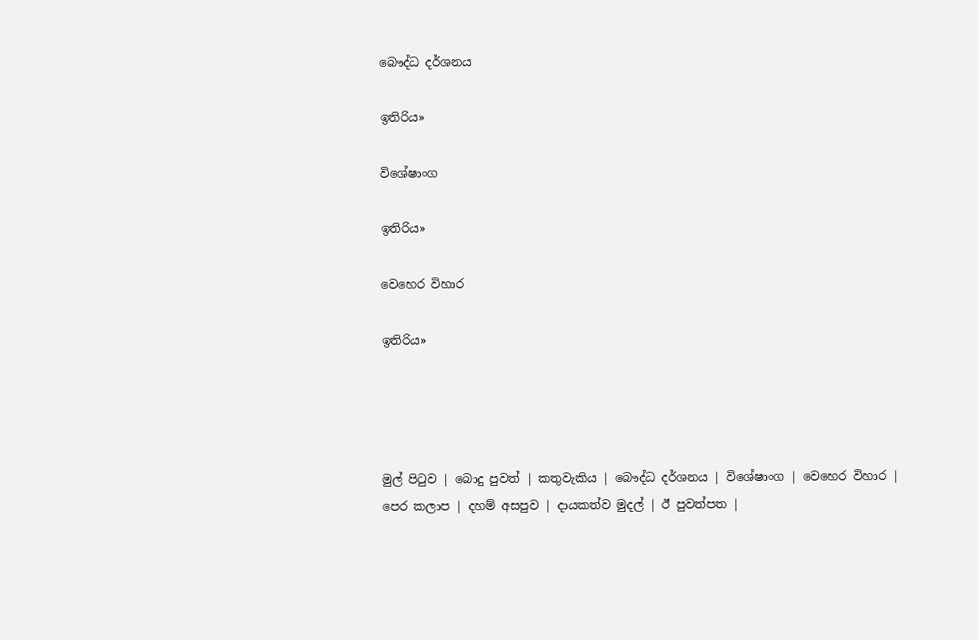බෞද්ධ දර්ශනය

ඉතිරිය»

විශේෂාංග

ඉතිරිය»

වෙහෙර විහාර

ඉතිරිය»




මුල් පිටුව | බොදු පුවත් | කතුවැකිය | බෞද්ධ දර්ශනය | විශේෂාංග | වෙහෙර විහාර | පෙර කලාප | දහම් අසපුව | දායකත්ව මුදල් | ඊ පුවත්පත |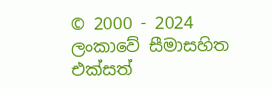© 2000 - 2024 ලංකාවේ සීමාසහිත එක්සත්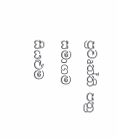ප්‍රවෘත්ති පත්‍ර සමාගම
සියළුම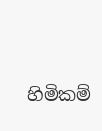හිමිකම්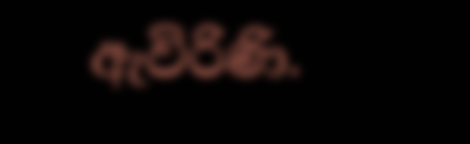ඇවිරිණි.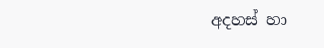අදහස් හා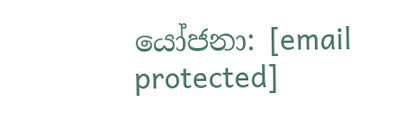යෝජනා: [email protected]